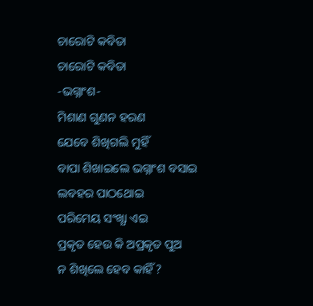ଚାରୋଟି କବିତା
ଚାରୋଟି କବିତା
-ଭଗ୍ନାଂଶ-
ମିଶାଣ ଗୁଣନ ହରଣ
ଯେବେ ଶିଖିଗଲି ମୁହିଁ
ବାପା ଶିଖାଇଲେ ଭଗ୍ନାଂଶ ବସାଇ
ଲବହର ପାଠଥୋଇ
ପରିମେୟ ସଂଖ୍ଯା ଏଇ
ପ୍ରକୃତ ହେଉ କି ଅପ୍ରକୃତ ପୁଅ
ନ ଶିଖିଲେ ହେବ କାହିଁ?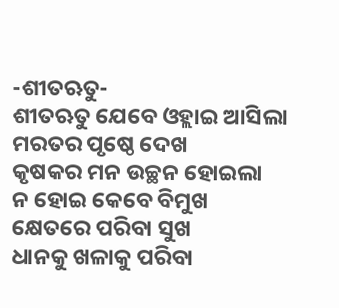-ଶୀତଋତୁ-
ଶୀତଋତୁ ଯେବେ ଓହ୍ଲାଇ ଆସିଲା
ମରତର ପୃଷ୍ଠେ ଦେଖ
କୃଷକର ମନ ଉଚ୍ଛନ ହୋଇଲା
ନ ହୋଇ କେବେ ବିମୁଖ
କ୍ଷେତରେ ପରିବା ସୁଖ
ଧାନକୁ ଖଳାକୁ ପରିବା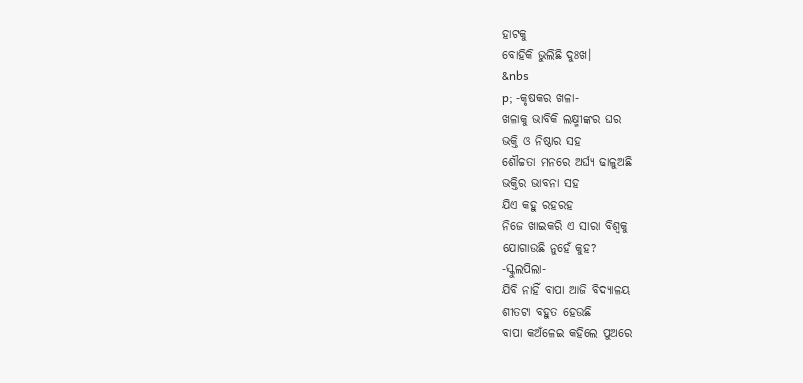ହାଟକୁ
ବୋହିକି ଭୁଲିଛି ଦୁଃଖ।
&nbs
p; -କୃଷକର ଖଳା-
ଖଳାକୁ ଭାବିକି ଲକ୍ଷ୍ମୀଙ୍କର ଘର
ଭକ୍ତି ଓ ନିଷ୍ଠାର ସହ
ଶୌଚ୍ଚତା ମନରେ ଅର୍ଘ୍ଯ ଢାଳୁଅଛି
ଭକ୍ତିର ଭାବନା ସହ
ଯିଏ କହୁ ରହରହ
ନିଜେ ଖାଇକରି ଏ ସାରା ବିଶ୍ବକୁ
ଯୋଗାଉଛି ନୁହେଁ କୁହ?
-ସ୍କୁଲପିଲା-
ଯିବି ନାହିଁ ବାପା ଆଜି ବିଦ୍ଯାଳୟ
ଶୀତଟା ବହୁତ ହେଉଛି
ବାପା କଅଁଳେଇ କହିଲେ ପୁଅରେ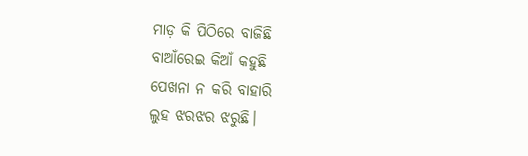ମାଡ଼ କି ପିଠିରେ ବାଜିଛି
ବାଆଁରେଇ କିଆଁ କହୁଛି
ପେଖନା ନ କରି ବାହାରି
ଲୁହ ଝରଝର ଝରୁଛି।